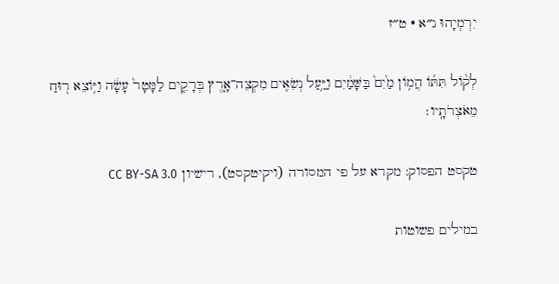יִרְמְיָהוּ נ״א · ט״ז

לְק֨וֹל תִּתּ֜וֹ הֲמ֥וֹן מַ֙יִם֙ בַּשָּׁמַ֔יִם וַיַּ֥עַל נְשִׂאִ֖ים מִקְצֵה־אָ֑רֶץ בְּרָקִ֤ים לַמָּטָר֙ עָשָׂ֔ה וַיּ֥וֹצֵא ר֖וּחַ מֵאֹצְרֹתָֽיו׃

טקסט הפסוק: מקרא על פי המסורה (ויקיטקסט), רישיון CC BY-SA 3.0

במילים פשוטות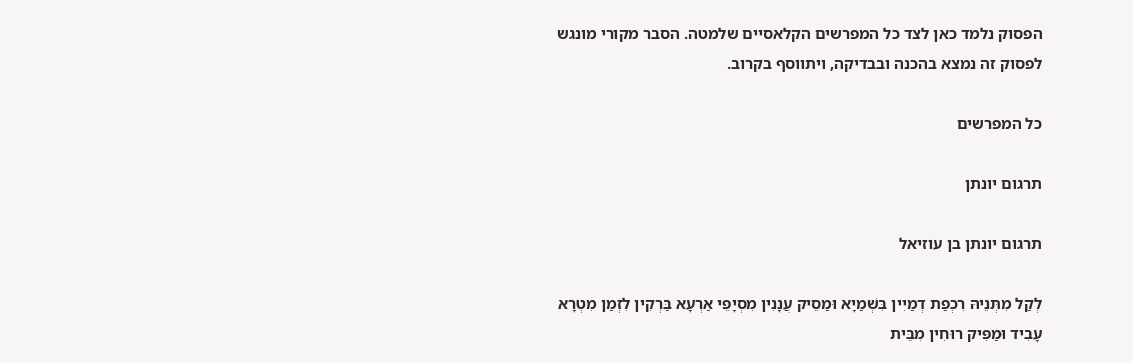הפסוק נלמד כאן לצד כל המפרשים הקלאסיים שלמטה. הסבר מקורי מונגש לפסוק זה נמצא בהכנה ובבדיקה, ויתווסף בקרוב.

כל המפרשים

תרגום יונתן

תרגום יונתן בן עוזיאל

לְקַל מִתְּנֵיהּ רִכְפַת דְמַיִין בִּשְׁמַיָא וּמַסֵיק עֲנָנִין מִסְיָפֵי אַרְעָא בַּרְקִין לִזְמַן מִטְרָא עָבִיד וּמַפִּיק רוּחִין מִבֵּית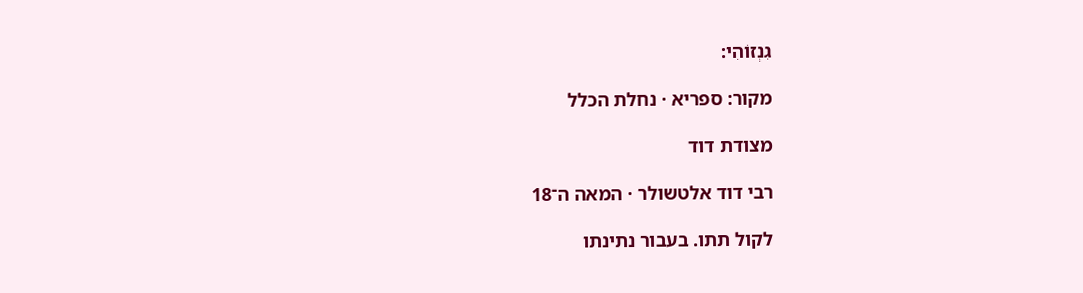גִנְזוֹהִי:

מקור: ספריא · נחלת הכלל

מצודת דוד

רבי דוד אלטשולר · המאה ה־18

לקול תתו. בעבור נתינתו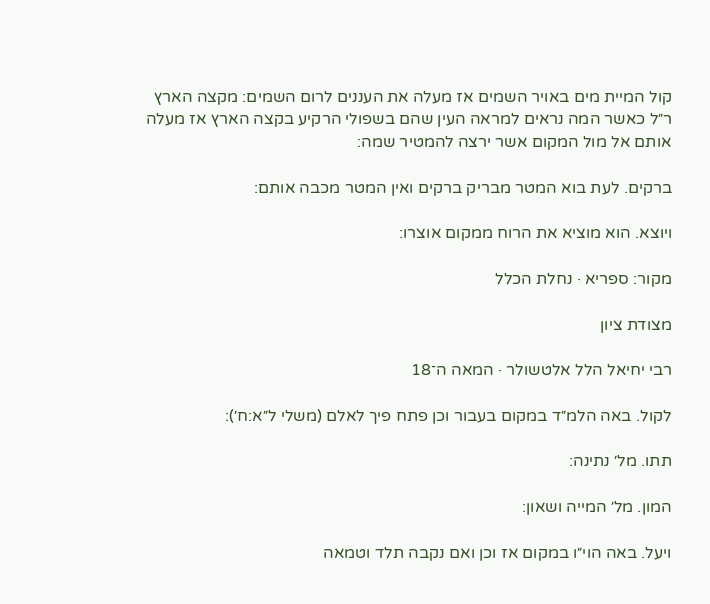קול המיית מים באויר השמים אז מעלה את העננים לרום השמים: מקצה הארץ ר״ל כאשר המה נראים למראה העין שהם בשפולי הרקיע בקצה הארץ אז מעלה אותם אל מול המקום אשר ירצה להמטיר שמה:

ברקים. לעת בוא המטר מבריק ברקים ואין המטר מכבה אותם:

ויוצא. הוא מוציא את הרוח ממקום אוצרו:

מקור: ספריא · נחלת הכלל

מצודת ציון

רבי יחיאל הלל אלטשולר · המאה ה־18

לקול. באה הלמ״ד במקום בעבור וכן פתח פיך לאלם (משלי ל״א:ח׳):

תתו. מל׳ נתינה:

המון. מל׳ המייה ושאון:

ויעל. באה הוי״ו במקום אז וכן ואם נקבה תלד וטמאה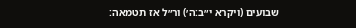שבועים (ויקרא י״ב:ה׳) ור״ל אז תטמאה: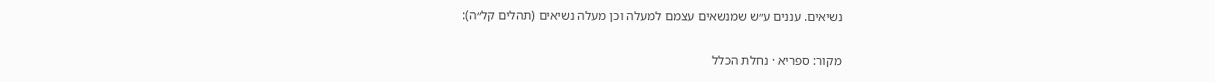נשיאים. עננים ע״ש שמנשאים עצמם למעלה וכן מעלה נשיאים (תהלים קל״ה):

מקור: ספריא · נחלת הכלל